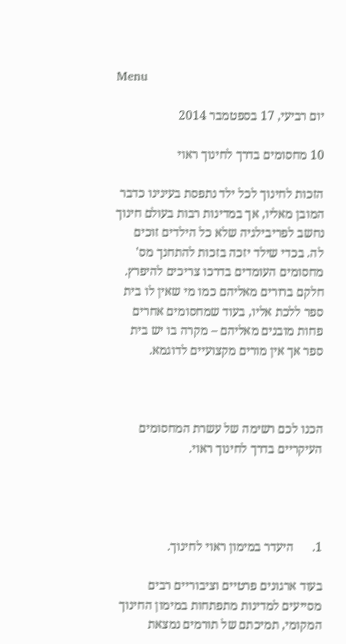Menu

יום רביעי, 17 בספטמבר 2014

10 מחסומים בדרך לחינוך ראוי

הזכות לחינוך לכל ילד נתפסת בעינינו כדבר המובן מאליו, אך במדינות רבות בעולם חינוך נחשב לפריבילגיה שלא כל הילדים זוכים לה. בכדי שילד יזכה בזכות להתחנך מס' מחסומים העומדים בדרכו צריכים להיפרץ. חלקם ברורים מאליהם כמו מי שאין לו בית ספר ללכת אליו, בעוד שמחסומים אחרים פחות מובנים מאליהם – מקרה בו יש בית ספר אך אין מורים מקצועיים לדוגמא.



הכנו לכם רשימה של עשרת המחסומים העיקריים בדרך לחינוך ראוי.




1.      היעדר במימון ראוי לחינוך.

בעוד ארגונים פרטיים וציבוריים רבים מסייעים למדינות מתפתחות במימון החינוך המקומי, תמיכתם של תורמים נמצאת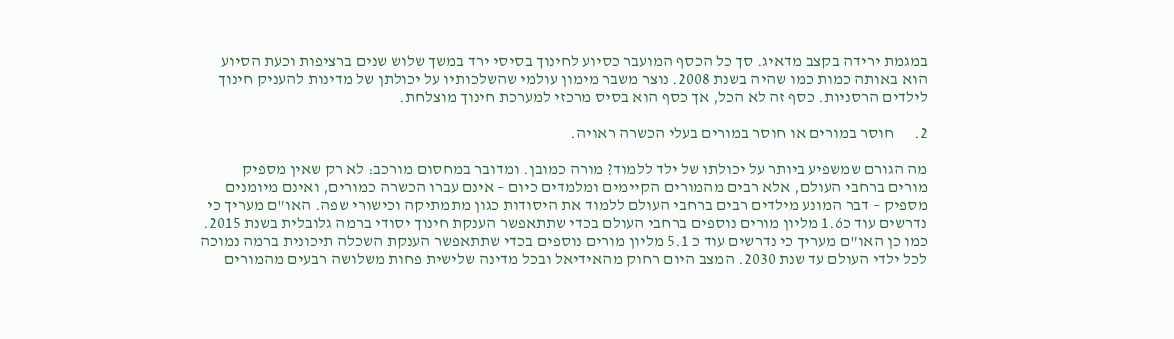במגמת ירידה בקצב מדאיג. סך כל הכסף המועבר כסיוע לחינוך בסיסי ירד במשך שלוש שנים ברציפות וכעת הסיוע הוא באותה כמות כמו שהיה בשנת 2008. נוצר משבר מימון עולמי שהשלכותיו על יכולתן של מדינות להעניק חינוך לילדים הרסניות. כסף זה לא הכל, אך כסף הוא בסיס מרכזי למערכת חינוך מוצלחת.

2.      חוסר במורים או חוסר במורים בעלי הכשרה ראויה.

מה הגורם שמשפיע ביותר על יכולתו של ילד ללמוד? מורה כמובן. ומדובר במחסום מורכב: לא רק שאין מספיק מורים ברחבי העולם, אלא רבים מהמורים הקיימים ומלמדים כיום – אינם עברו הכשרה כמורים, ואינם מיומנים מספיק – דבר המונע מילדים רבים ברחבי העולם ללמוד את היסודות כגון מתמתיקה וכישורי שפה. האו"ם מעריך כי נדרשים עוד כ1.6 מליון מורים נוספים ברחבי העולם בכדי שתתאפשר הענקת חינוך יסודי ברמה גלובלית בשנת 2015. כמו כן האו"ם מעריך כי נדרשים עוד כ 5.1 מליון מורים נוספים בכדי שתתאפשר הענקת השכלה תיכונית ברמה נמוכה לכל ילדי העולם עד שנת 2030. המצב היום רחוק מהאידיאל ובכל מדינה שלישית פחות משלושה רבעים מהמורים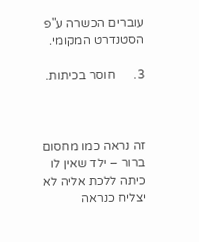עוברים הכשרה ע"פ הסטנדרט המקומי.

3.      חוסר בכיתות.



זה נראה כמו מחסום ברור – ילד שאין לו כיתה ללכת אליה לא יצליח כנראה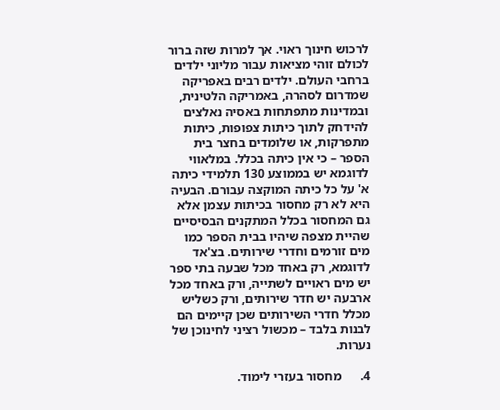לרכוש חינוך ראוי. אך למרות שזה ברור לכולם זוהי מציאות עבור מליוני ילדים ברחבי העולם. ילדים רבים באפריקה שמדרום לסהרה, באמריקה הלטינית, ובמדינות מתפתחות באסיה נאלצים להידחק לתוך כיתות צפופות, כיתות מתפרקות, או שלומדים בחצר בית הספר – כי אין כיתה בכלל. במלאווי לדוגמא יש בממוצע 130 תלמידי כיתה א' על כל כיתה המוקצה עבורם. הבעיה היא לא רק מחסור בכיתות עצמן אלא גם המחסור בכלל המתקנים הבסיסיים שהיית מצפה שיהיו בבית הספר כמו מים זורמים וחדרי שירותים. בצ'אד לדוגמא, רק באחד מכל שבעה בתי ספר יש מים ראויים לשתייה, ורק באחד מכל ארבעה יש חדר שירותים, ורק כשליש מכלל חדרי השירותים שכן קיימים הם לבנות בלבד – מכשול רציני לחינוכן של נערות.

4.      מחסור בעזרי לימוד.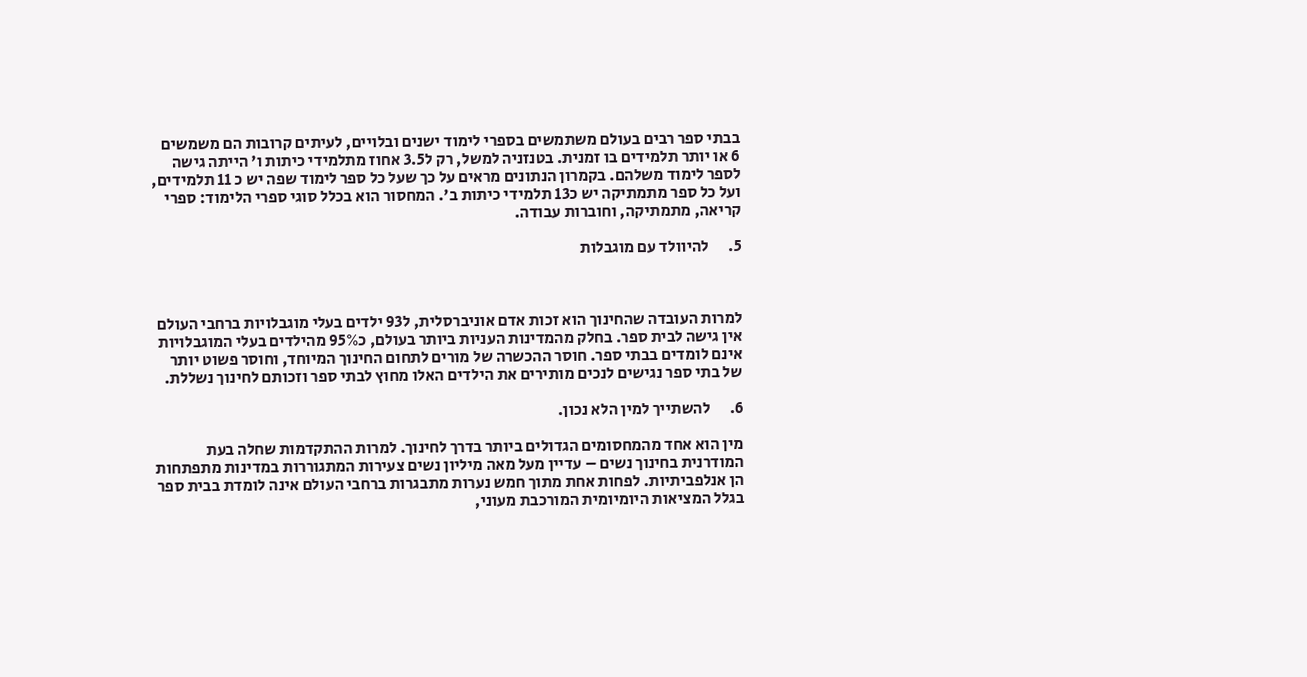בבתי ספר רבים בעולם משתמשים בספרי לימוד ישנים ובלויים, לעיתים קרובות הם משמשים 6 או יותר תלמידים בו זמנית. בטנזניה למשל, רק ל3.5 אחוז מתלמידי כיתות ו' הייתה גישה לספר לימוד משלהם. בקמרון הנתונים מראים על כך שעל כל ספר לימוד שפה יש כ 11 תלמידים, ועל כל ספר מתמתיקה יש כ13 תלמידי כיתות ב'. המחסור הוא בכלל סוגי ספרי הלימוד: ספרי קריאה, מתמתיקה, וחוברות עבודה.

5.      להיוולד עם מוגבלות



למרות העובדה שהחינוך הוא זכות אדם אוניברסלית, ל93 ילדים בעלי מוגבלויות ברחבי העולם אין גישה לבית ספר. בחלק מהמדינות העניות ביותר בעולם, כ95% מהילדים בעלי המוגבלויות אינם לומדים בבתי ספר. חוסר ההכשרה של מורים לתחום החינוך המיוחד, וחוסר פשוט יותר של בתי ספר נגישים לנכים מותירים את הילדים האלו מחוץ לבתי ספר וזכותם לחינוך נשללת.

6.      להשתייך למין הלא נכון.

מין הוא אחד מהמחסומים הגדולים ביותר בדרך לחינוך. למרות ההתקדמות שחלה בעת המודרנית בחינוך נשים – עדיין מעל מאה מיליון נשים צעירות המתגוררות במדינות מתפתחות הן אנלפביתיות. לפחות אחת מתוך חמש נערות מתבגרות ברחבי העולם אינה לומדת בבית ספר בגלל המציאות היומיומית המורכבת מעוני,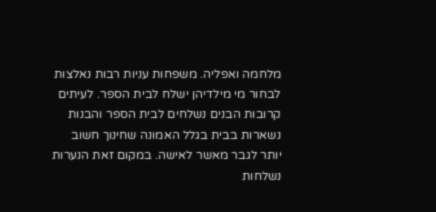מלחמה ואפליה. משפחות עניות רבות נאלצות לבחור מי מילדיהן ישלח לבית הספר. לעיתים קרובות הבנים נשלחים לבית הספר והבנות נשארות בבית בגלל האמונה שחינוך חשוב יותר לגבר מאשר לאישה. במקום זאת הנערות נשלחות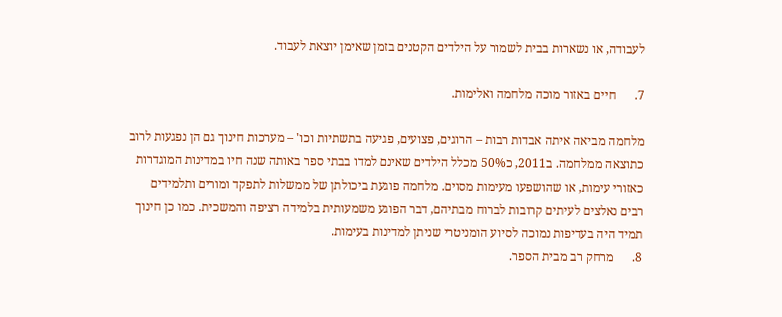לעבודה, או נשארות בבית לשמור על הילדים הקטנים בזמן שאימן יוצאת לעבוד.

7.      חיים באזור מוכה מלחמה ואלימות.

מלחמה מביאה איתה אבדות רבות – הרוגים, פצועים, פגיעה בתשתיות וכו' – מערכות חינוך גם הן נפגעות לרוב כתוצאה ממלחמה. ב2011, כ50% מכלל הילדים שאינם למדו בבתי ספר באותה שנה חיו במדינות המוגדרות כאזורי עימות, או שהושפעו מעימות מסוים. מלחמה פוגעת ביכולתן של ממשלות לתפקד ומורים ותלמידים רבים נאלצים לעיתים קרובות לברוח מבתיהם, דבר הפוגע משמעותית בלמידה רציפה והמשכית. כמו כן חינוך תמיד היה בעדיפות נמוכה לסיוע הומניטרי שניתן למדינות בעימות.
8.      מרחק רב מבית הספר.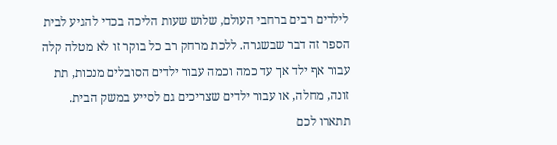לילדים רבים ברחבי העולם, שלוש שעות הליכה בכדי להגיע לבית הספר זה דבר שבשגרה. ללכת מרחק רב כל בוקר זו לא מטלה קלה עבור אף ילד אך עד כמה וכמה עבור ילדים הסובלים מנכות, תת זונה, מחלה, או עבור ילדים שצריכים גם לסייע במשק הבית. תתארו לכם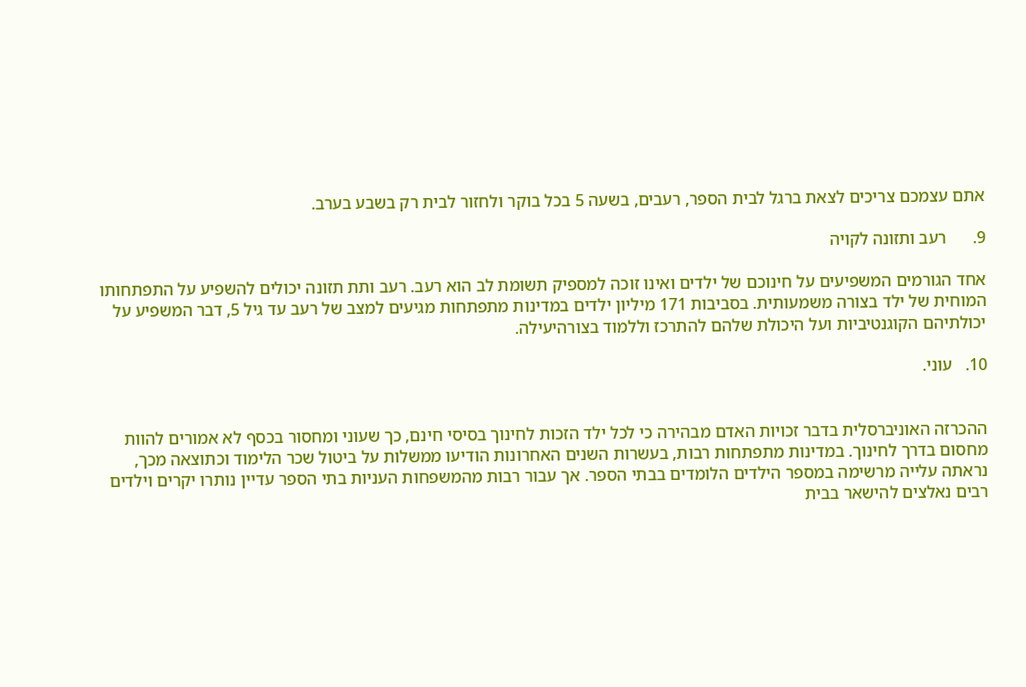אתם עצמכם צריכים לצאת ברגל לבית הספר, רעבים, בשעה 5 בכל בוקר ולחזור לבית רק בשבע בערב.

9.      רעב ותזונה לקויה

אחד הגורמים המשפיעים על חינוכם של ילדים ואינו זוכה למספיק תשומת לב הוא רעב. רעב ותת תזונה יכולים להשפיע על התפתחותו המוחית של ילד בצורה משמעותית. בסביבות 171 מיליון ילדים במדינות מתפתחות מגיעים למצב של רעב עד גיל 5, דבר המשפיע על יכולתיהם הקוגנטיביות ועל היכולת שלהם להתרכז וללמוד בצורהיעילה.

10.   עוני.


ההכרזה האוניברסלית בדבר זכויות האדם מבהירה כי לכל ילד הזכות לחינוך בסיסי חינם, כך שעוני ומחסור בכסף לא אמורים להוות מחסום בדרך לחינוך. במדינות מתפתחות רבות, בעשרות השנים האחרונות הודיעו ממשלות על ביטול שכר הלימוד וכתוצאה מכך, נראתה עלייה מרשימה במספר הילדים הלומדים בבתי הספר. אך עבור רבות מהמשפחות העניות בתי הספר עדיין נותרו יקרים וילדים רבים נאלצים להישאר בבית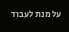על מנת לעבוד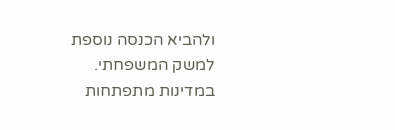ולהביא הכנסה נוספת למשק המשפחתי. במדינות מתפתחות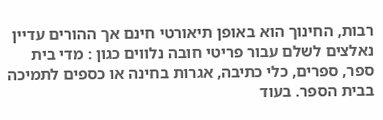רבות, החינוך הוא באופן תיאורטי חינם אך ההורים עדיין נאלצים לשלם עבור פריטי חובה נלווים כגון : מדי בית ספר, ספרים, כלי כתיבה, אגרות בחינה או כספים לתמיכה בבית הספר. בעוד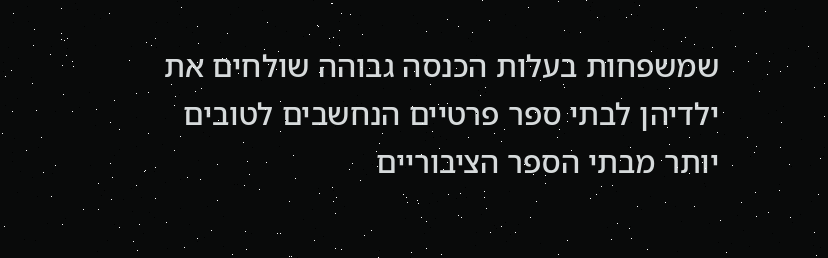שמשפחות בעלות הכנסה גבוהה שולחים את ילדיהן לבתי ספר פרטיים הנחשבים לטובים יותר מבתי הספר הציבוריים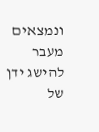ונמצאים מעבר להישג ידן של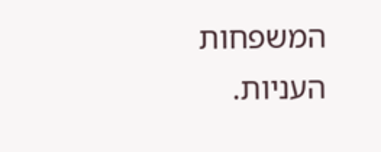המשפחות העניות.